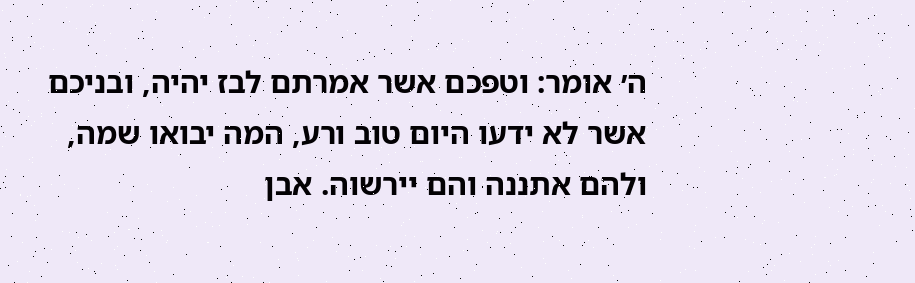ה׳ אומר: וטפכם אשר אמרתם לבז יהיה, ובניכם אשר לא ידעו היום טוב ורע, המה יבואו שמה, ולהם אתננה והם יירשוה. אבן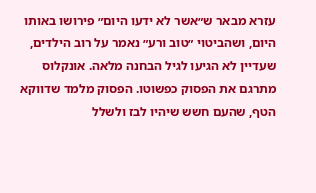עזרא מבאר ש״אשר לא ידעו היום״ פירושו באותו היום, ושהביטוי ״טוב ורע״ נאמר על רוב הילדים, שעדיין לא הגיעו לגיל הבחנה מלאה. אונקלוס מתרגם את הפסוק כפשוטו. הפסוק מלמד שדווקא הטף, שהעם חשש שיהיו לבז ולשלל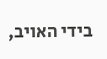בידי האויב,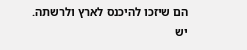הם שיזכו להיכנס לארץ ולרשתה. יש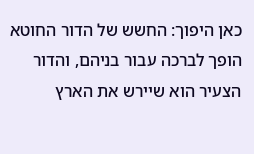כאן היפוך: החשש של הדור החוטא הופך לברכה עבור בניהם, והדור הצעיר הוא שיירש את הארץ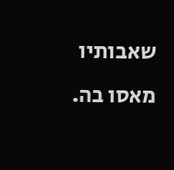שאבותיו מאסו בה.